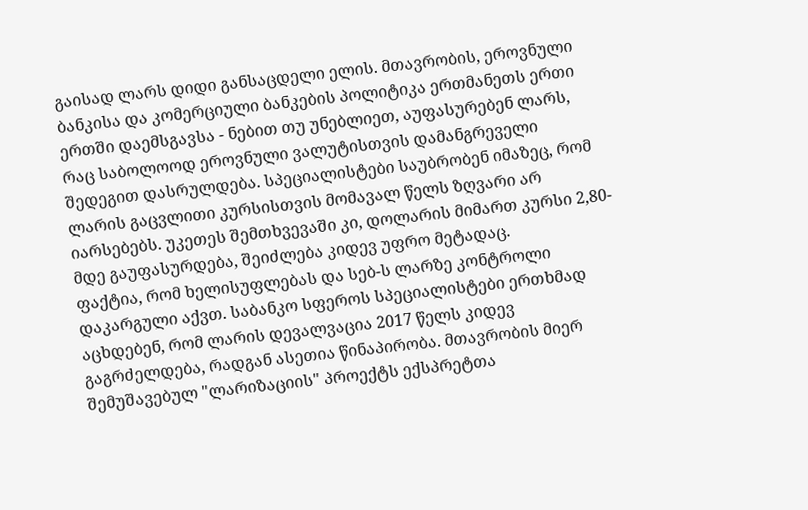გაისად ლარს დიდი განსაცდელი ელის. მთავრობის, ეროვნული ბანკისა და კომერციული ბანკების პოლიტიკა ერთმანეთს ერთი ერთში დაემსგავსა - ნებით თუ უნებლიეთ, აუფასურებენ ლარს, რაც საბოლოოდ ეროვნული ვალუტისთვის დამანგრეველი შედეგით დასრულდება. სპეციალისტები საუბრობენ იმაზეც, რომ ლარის გაცვლითი კურსისთვის მომავალ წელს ზღვარი არ იარსებებს. უკეთეს შემთხვევაში კი, დოლარის მიმართ კურსი 2,80-მდე გაუფასურდება, შეიძლება კიდევ უფრო მეტადაც.
ფაქტია, რომ ხელისუფლებას და სებ-ს ლარზე კონტროლი დაკარგული აქვთ. საბანკო სფეროს სპეციალისტები ერთხმად აცხდებენ, რომ ლარის დევალვაცია 2017 წელს კიდევ გაგრძელდება, რადგან ასეთია წინაპირობა. მთავრობის მიერ შემუშავებულ "ლარიზაციის" პროექტს ექსპრეტთა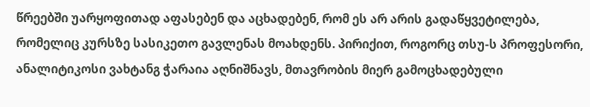წრეებში უარყოფითად აფასებენ და აცხადებენ, რომ ეს არ არის გადაწყვეტილება, რომელიც კურსზე სასიკეთო გავლენას მოახდენს. პირიქით, როგორც თსუ-ს პროფესორი, ანალიტიკოსი ვახტანგ ჭარაია აღნიშნავს, მთავრობის მიერ გამოცხადებული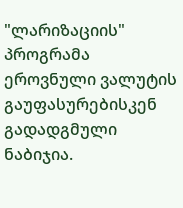"ლარიზაციის" პროგრამა ეროვნული ვალუტის გაუფასურებისკენ გადადგმული ნაბიჯია.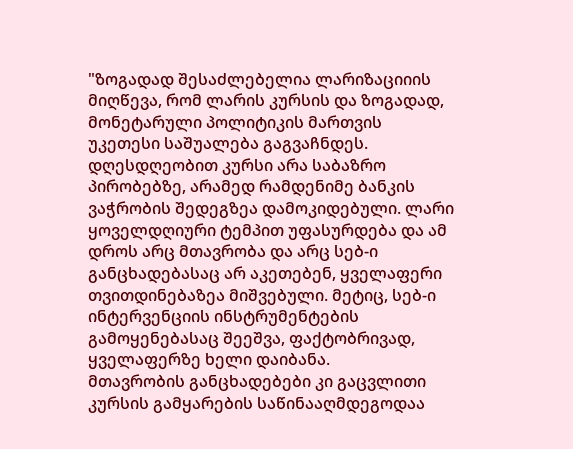"ზოგადად შესაძლებელია ლარიზაციიის მიღწევა, რომ ლარის კურსის და ზოგადად, მონეტარული პოლიტიკის მართვის უკეთესი საშუალება გაგვაჩნდეს. დღესდღეობით კურსი არა საბაზრო პირობებზე, არამედ რამდენიმე ბანკის ვაჭრობის შედეგზეა დამოკიდებული. ლარი ყოველდღიური ტემპით უფასურდება და ამ დროს არც მთავრობა და არც სებ-ი განცხადებასაც არ აკეთებენ, ყველაფერი თვითდინებაზეა მიშვებული. მეტიც, სებ-ი ინტერვენციის ინსტრუმენტების გამოყენებასაც შეეშვა, ფაქტობრივად, ყველაფერზე ხელი დაიბანა.
მთავრობის განცხადებები კი გაცვლითი კურსის გამყარების საწინააღმდეგოდაა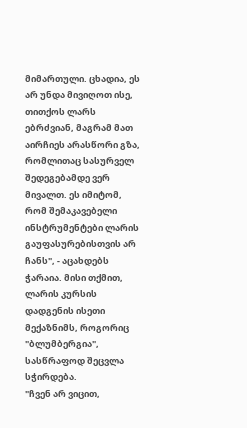მიმართული. ცხადია, ეს არ უნდა მივიღოთ ისე, თითქოს ლარს ებრძვიან, მაგრამ მათ აირჩიეს არასწორი გზა, რომლითაც სასურველ შედეგებამდე ვერ მივალთ. ეს იმიტომ, რომ შემაკავებელი ინსტრუმენტები ლარის გაუფასურებისთვის არ ჩანს", - აცახდებს ჭარაია. მისი თქმით, ლარის კურსის დადგენის ისეთი მექაზნიმს, როგორიც "ბლუმბერგია", სასწრაფოდ შეცვლა სჭირდება.
"ჩვენ არ ვიცით,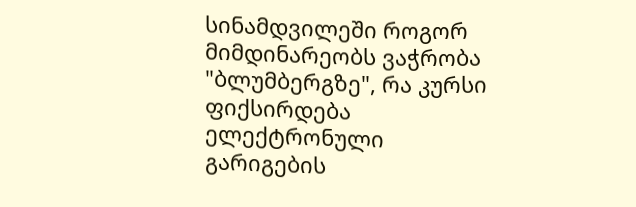სინამდვილეში როგორ მიმდინარეობს ვაჭრობა "ბლუმბერგზე", რა კურსი ფიქსირდება ელექტრონული გარიგების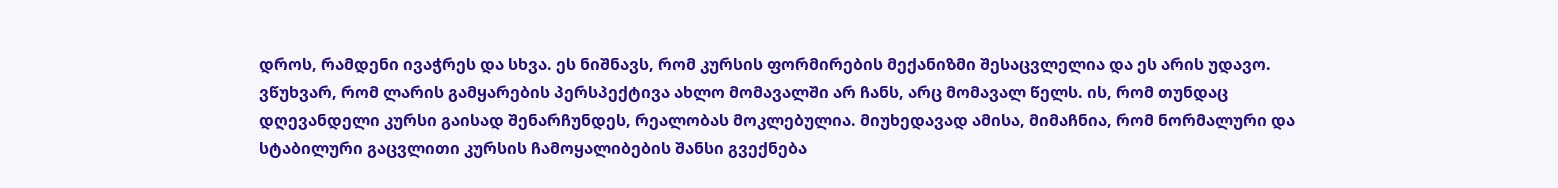დროს, რამდენი ივაჭრეს და სხვა. ეს ნიშნავს, რომ კურსის ფორმირების მექანიზმი შესაცვლელია და ეს არის უდავო.
ვწუხვარ, რომ ლარის გამყარების პერსპექტივა ახლო მომავალში არ ჩანს, არც მომავალ წელს. ის, რომ თუნდაც დღევანდელი კურსი გაისად შენარჩუნდეს, რეალობას მოკლებულია. მიუხედავად ამისა, მიმაჩნია, რომ ნორმალური და სტაბილური გაცვლითი კურსის ჩამოყალიბების შანსი გვექნება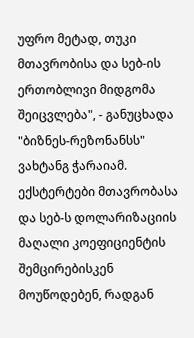უფრო მეტად, თუკი მთავრობისა და სებ-ის ერთობლივი მიდგომა შეიცვლება", - განუცხადა "ბიზნეს-რეზონანსს" ვახტანგ ჭარაიამ.
ექსტერტები მთავრობასა და სებ-ს დოლარიზაციის მაღალი კოეფიციენტის შემცირებისკენ მოუწოდებენ, რადგან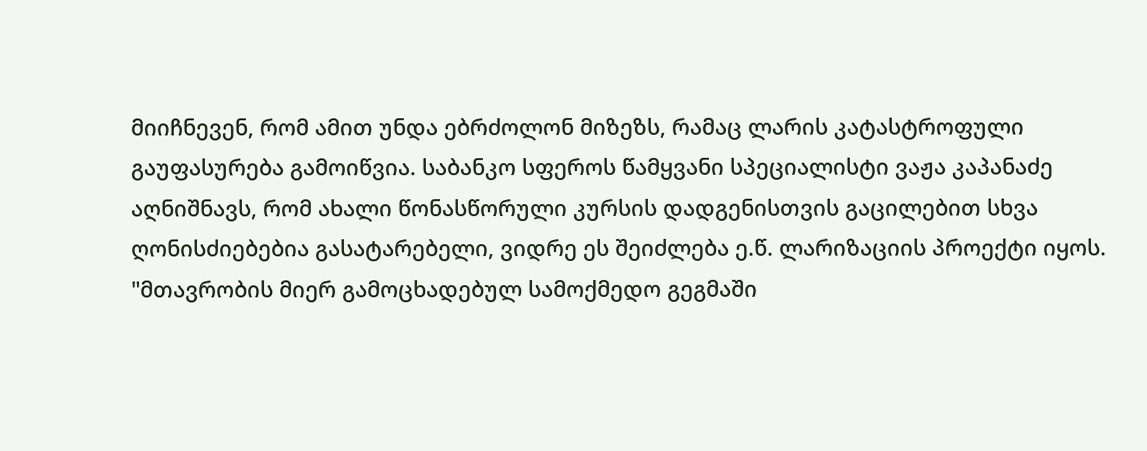მიიჩნევენ, რომ ამით უნდა ებრძოლონ მიზეზს, რამაც ლარის კატასტროფული გაუფასურება გამოიწვია. საბანკო სფეროს წამყვანი სპეციალისტი ვაჟა კაპანაძე აღნიშნავს, რომ ახალი წონასწორული კურსის დადგენისთვის გაცილებით სხვა ღონისძიებებია გასატარებელი, ვიდრე ეს შეიძლება ე.წ. ლარიზაციის პროექტი იყოს.
"მთავრობის მიერ გამოცხადებულ სამოქმედო გეგმაში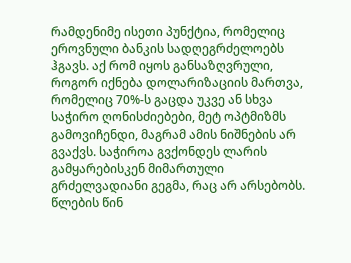რამდენიმე ისეთი პუნქტია, რომელიც ეროვნული ბანკის სადღეგრძელოებს ჰგავს. აქ რომ იყოს განსაზღვრული, როგორ იქნება დოლარიზაციის მართვა, რომელიც 70%-ს გაცდა უკვე ან სხვა საჭირო ღონისძიებები, მეტ ოპტმიზმს გამოვიჩენდი, მაგრამ ამის ნიშნების არ გვაქვს. საჭიროა გვქონდეს ლარის გამყარებისკენ მიმართული გრძელვადიანი გეგმა, რაც არ არსებობს.
წლების წინ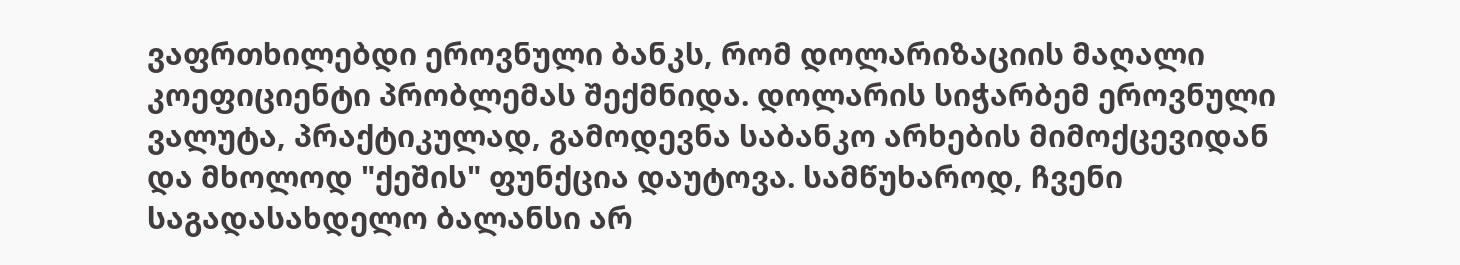ვაფრთხილებდი ეროვნული ბანკს, რომ დოლარიზაციის მაღალი კოეფიციენტი პრობლემას შექმნიდა. დოლარის სიჭარბემ ეროვნული ვალუტა, პრაქტიკულად, გამოდევნა საბანკო არხების მიმოქცევიდან და მხოლოდ "ქეშის" ფუნქცია დაუტოვა. სამწუხაროდ, ჩვენი საგადასახდელო ბალანსი არ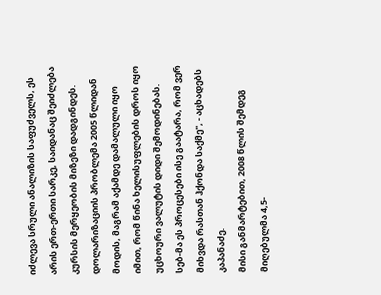იძლევა სრული ანალიზის საფუძველს, ეს არის ერთ-ერთი სარკე, საიდანაც შეიძლება კურსის მერყეობის მიზეზი დადგინდეს.
დოლარიზაციის პრობლემა 2005 წლიდან მოდის, მაგრამ აქამდე დამალული იყო იმით, რომ წინა ხელისუფლების დროს იყო უცხოური ვალუტის დიდი შემოდინებას. სებ-მა ეს პროცესები ისე გაატარა, რომ ვერ მიხვდა რასთან ჰქონდა საქმე", - აცხადებს კაპანაძე.
მისი განმარტებით, 2008 წლის შემდეგ მიღებულმა 4,5-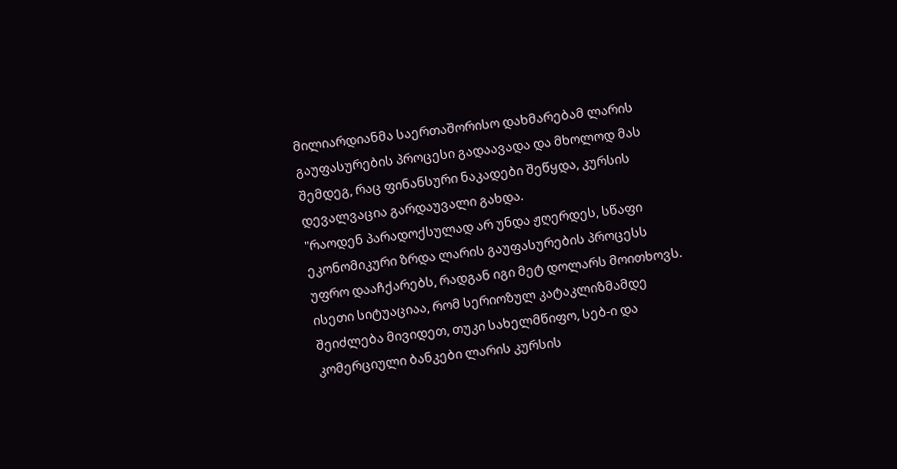მილიარდიანმა საერთაშორისო დახმარებამ ლარის გაუფასურების პროცესი გადაავადა და მხოლოდ მას შემდეგ, რაც ფინანსური ნაკადები შეწყდა, კურსის დევალვაცია გარდაუვალი გახდა.
"რაოდენ პარადოქსულად არ უნდა ჟღერდეს, სწაფი ეკონომიკური ზრდა ლარის გაუფასურების პროცესს უფრო დააჩქარებს, რადგან იგი მეტ დოლარს მოითხოვს. ისეთი სიტუაციაა, რომ სერიოზულ კატაკლიზმამდე შეიძლება მივიდეთ, თუკი სახელმწიფო, სებ-ი და კომერციული ბანკები ლარის კურსის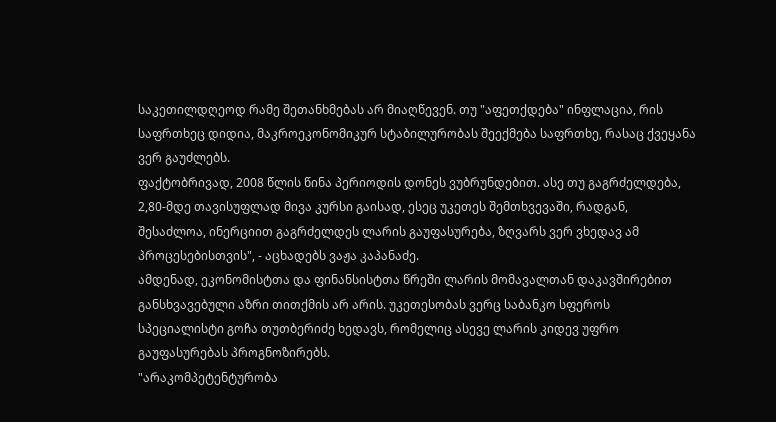საკეთილდღეოდ რამე შეთანხმებას არ მიაღწევენ. თუ "აფეთქდება" ინფლაცია, რის საფრთხეც დიდია, მაკროეკონომიკურ სტაბილურობას შეექმება საფრთხე, რასაც ქვეყანა ვერ გაუძლებს.
ფაქტობრივად, 2008 წლის წინა პერიოდის დონეს ვუბრუნდებით. ასე თუ გაგრძელდება, 2,80-მდე თავისუფლად მივა კურსი გაისად, ესეც უკეთეს შემთხვევაში, რადგან, შესაძლოა, ინერციით გაგრძელდეს ლარის გაუფასურება, ზღვარს ვერ ვხედავ ამ პროცესებისთვის", - აცხადებს ვაჟა კაპანაძე.
ამდენად, ეკონომისტთა და ფინანსისტთა წრეში ლარის მომავალთან დაკავშირებით განსხვავებული აზრი თითქმის არ არის. უკეთესობას ვერც საბანკო სფეროს სპეციალისტი გოჩა თუთბერიძე ხედავს, რომელიც ასევე ლარის კიდევ უფრო გაუფასურებას პროგნოზირებს.
"არაკომპეტენტურობა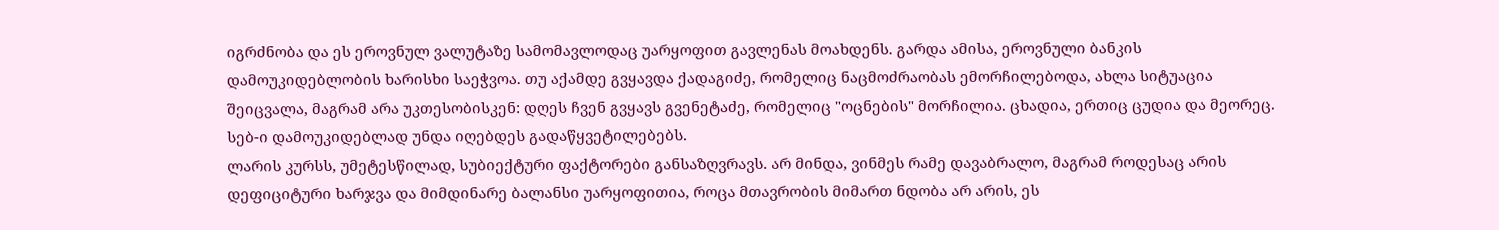იგრძნობა და ეს ეროვნულ ვალუტაზე სამომავლოდაც უარყოფით გავლენას მოახდენს. გარდა ამისა, ეროვნული ბანკის დამოუკიდებლობის ხარისხი საეჭვოა. თუ აქამდე გვყავდა ქადაგიძე, რომელიც ნაცმოძრაობას ემორჩილებოდა, ახლა სიტუაცია შეიცვალა, მაგრამ არა უკთესობისკენ: დღეს ჩვენ გვყავს გვენეტაძე, რომელიც "ოცნების" მორჩილია. ცხადია, ერთიც ცუდია და მეორეც. სებ-ი დამოუკიდებლად უნდა იღებდეს გადაწყვეტილებებს.
ლარის კურსს, უმეტესწილად, სუბიექტური ფაქტორები განსაზღვრავს. არ მინდა, ვინმეს რამე დავაბრალო, მაგრამ როდესაც არის დეფიციტური ხარჯვა და მიმდინარე ბალანსი უარყოფითია, როცა მთავრობის მიმართ ნდობა არ არის, ეს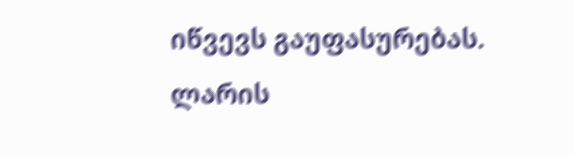იწვევს გაუფასურებას. ლარის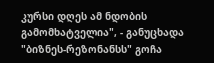კურსი დღეს ამ ნდობის გამომხატველია", - განუცხადა "ბიზნეს-რეზონანსს" გოჩა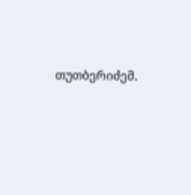თუთბერიძემ.